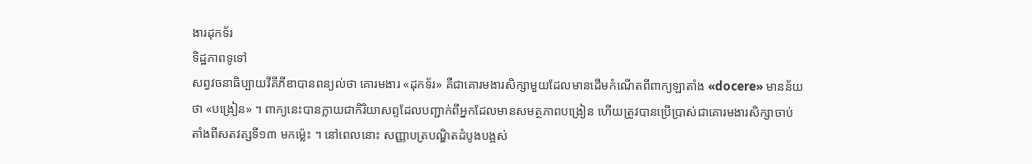ងារដុកទ័រ
ទិដ្ឋភាពទូទៅ
សព្វវចនាធិប្បាយវីគីភីឌាបានពន្យល់ថា គោរមងារ «ដុកទ័រ» គឺជាគោរមងារសិក្សាមួយដែលមានដើមកំណើតពីពាក្យឡាតាំង «docere» មានន័យថា «បង្រៀន» ។ ពាក្យនេះបានក្លាយជាកិរិយាសព្ទដែលបញ្ជាក់ពីអ្នកដែលមានសមត្ថភាពបង្រៀន ហើយត្រូវបានប្រើប្រាស់ជាគោរមងារសិក្សាចាប់តាំងពីសតវត្សទី១៣ មកម្ល៉េះ ។ នៅពេលនោះ សញ្ញាបត្របណ្ឌិតដំបូងបង្អស់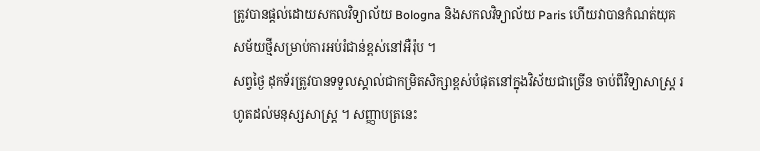ត្រូវបានផ្ដល់ដោយសកលវិទ្យាល័យ Bologna និងសកលវិទ្យាល័យ Paris ហើយវាបានកំណត់យុគសម័យថ្មីសម្រាប់ការអប់រំជាន់ខ្ពស់នៅអឺរ៉ុប ។
សព្វថ្ងៃ ដុកទ័រត្រូវបានទទួលស្គាល់ជាកម្រិតសិក្សាខ្ពស់បំផុតនៅក្នុងវិស័យជាច្រើន ចាប់ពីវិទ្យាសាស្ត្រ រហូតដល់មនុស្សសាស្ត្រ ។ សញ្ញាបត្រនេះ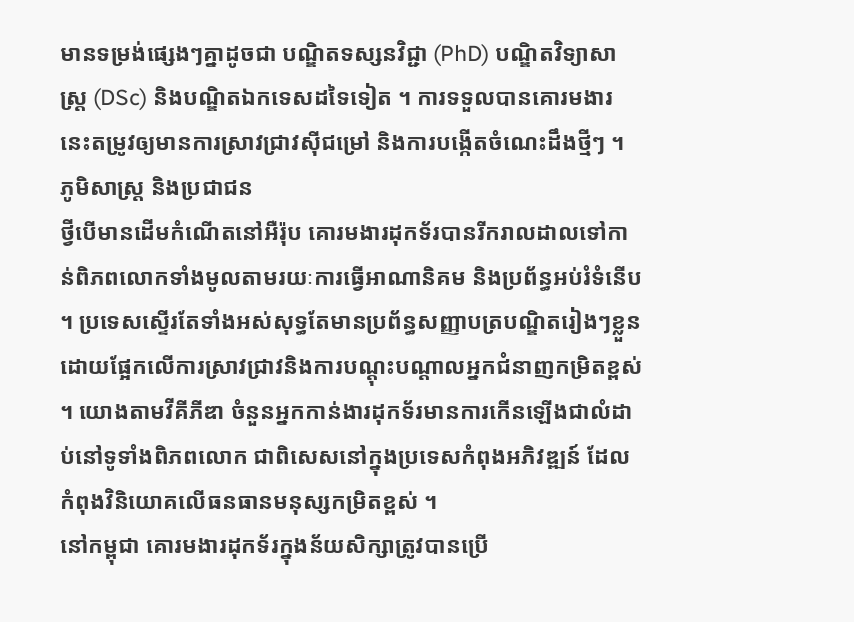មានទម្រង់ផ្សេងៗគ្នាដូចជា បណ្ឌិតទស្សនវិជ្ជា (PhD) បណ្ឌិតវិទ្យាសាស្ត្រ (DSc) និងបណ្ឌិតឯកទេសដទៃទៀត ។ ការទទួលបានគោរមងារនេះតម្រូវឲ្យមានការស្រាវជ្រាវស៊ីជម្រៅ និងការបង្កើតចំណេះដឹងថ្មីៗ ។
ភូមិសាស្ត្រ និងប្រជាជន
ថ្វីបើមានដើមកំណើតនៅអឺរ៉ុប គោរមងារដុកទ័របានរីករាលដាលទៅកាន់ពិភពលោកទាំងមូលតាមរយៈការធ្វើអាណានិគម និងប្រព័ន្ធអប់រំទំនើប ។ ប្រទេសស្ទើរតែទាំងអស់សុទ្ធតែមានប្រព័ន្ធសញ្ញាបត្របណ្ឌិតរៀងៗខ្លួន ដោយផ្អែកលើការស្រាវជ្រាវនិងការបណ្ដុះបណ្ដាលអ្នកជំនាញកម្រិតខ្ពស់ ។ យោងតាមវីគីភីឌា ចំនួនអ្នកកាន់ងារដុកទ័រមានការកើនឡើងជាលំដាប់នៅទូទាំងពិភពលោក ជាពិសេសនៅក្នុងប្រទេសកំពុងអភិវឌ្ឍន៍ ដែលកំពុងវិនិយោគលើធនធានមនុស្សកម្រិតខ្ពស់ ។
នៅកម្ពុជា គោរមងារដុកទ័រក្នុងន័យសិក្សាត្រូវបានប្រើ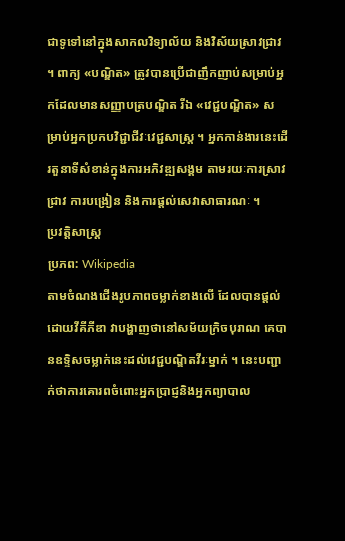ជាទូទៅនៅក្នុងសាកលវិទ្យាល័យ និងវិស័យស្រាវជ្រាវ ។ ពាក្យ «បណ្ឌិត» ត្រូវបានប្រើជាញឹកញាប់សម្រាប់អ្នកដែលមានសញ្ញាបត្របណ្ឌិត រីឯ «វេជ្ជបណ្ឌិត» សម្រាប់អ្នកប្រកបវិជ្ជាជីវៈវេជ្ជសាស្ត្រ ។ អ្នកកាន់ងារនេះដើរតួនាទីសំខាន់ក្នុងការអភិវឌ្ឍសង្គម តាមរយៈការស្រាវជ្រាវ ការបង្រៀន និងការផ្ដល់សេវាសាធារណៈ ។
ប្រវត្តិសាស្ត្រ
ប្រភព: Wikipedia
តាមចំណងជើងរូបភាពចម្លាក់ខាងលើ ដែលបានផ្ដល់ដោយវីគីភីឌា វាបង្ហាញថានៅសម័យក្រិចបុរាណ គេបានឧទ្ទិសចម្លាក់នេះដល់វេជ្ជបណ្ឌិតវីរៈម្នាក់ ។ នេះបញ្ជាក់ថាការគោរពចំពោះអ្នកប្រាជ្ញនិងអ្នកព្យាបាល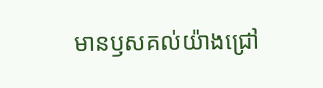មានឫសគល់យ៉ាងជ្រៅ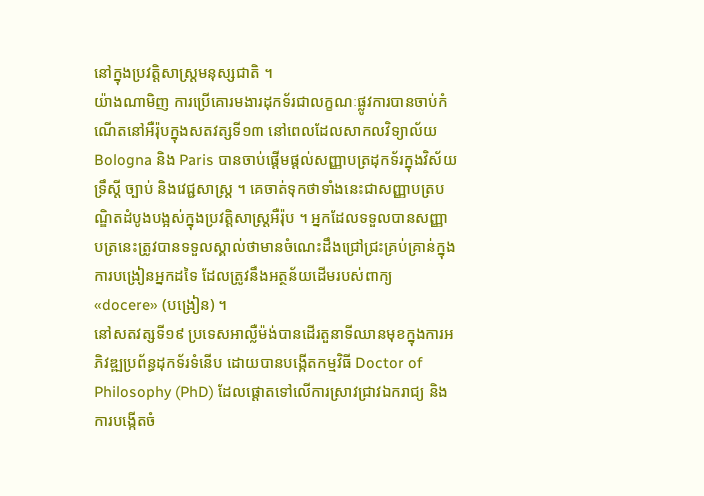នៅក្នុងប្រវត្តិសាស្ត្រមនុស្សជាតិ ។
យ៉ាងណាមិញ ការប្រើគោរមងារដុកទ័រជាលក្ខណៈផ្លូវការបានចាប់កំណើតនៅអឺរ៉ុបក្នុងសតវត្សទី១៣ នៅពេលដែលសាកលវិទ្យាល័យ Bologna និង Paris បានចាប់ផ្ដើមផ្ដល់សញ្ញាបត្រដុកទ័រក្នុងវិស័យទ្រឹស្ដី ច្បាប់ និងវេជ្ជសាស្ត្រ ។ គេចាត់ទុកថាទាំងនេះជាសញ្ញាបត្របណ្ឌិតដំបូងបង្អស់ក្នុងប្រវត្តិសាស្ត្រអឺរ៉ុប ។ អ្នកដែលទទួលបានសញ្ញាបត្រនេះត្រូវបានទទួលស្គាល់ថាមានចំណេះដឹងជ្រៅជ្រះគ្រប់គ្រាន់ក្នុងការបង្រៀនអ្នកដទៃ ដែលត្រូវនឹងអត្ថន័យដើមរបស់ពាក្យ «docere» (បង្រៀន) ។
នៅសតវត្សទី១៩ ប្រទេសអាល្លឺម៉ង់បានដើរតួនាទីឈានមុខក្នុងការអភិវឌ្ឍប្រព័ន្ធដុកទ័រទំនើប ដោយបានបង្កើតកម្មវិធី Doctor of Philosophy (PhD) ដែលផ្ដោតទៅលើការស្រាវជ្រាវឯករាជ្យ និងការបង្កើតចំ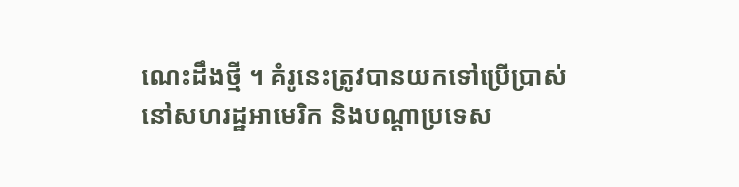ណេះដឹងថ្មី ។ គំរូនេះត្រូវបានយកទៅប្រើប្រាស់នៅសហរដ្ឋអាមេរិក និងបណ្ដាប្រទេស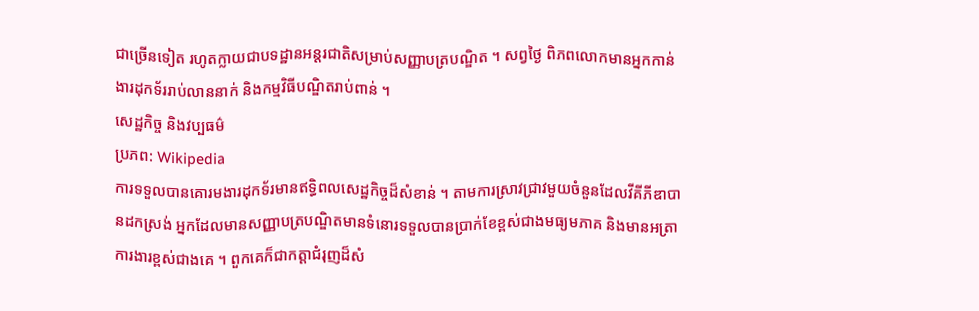ជាច្រើនទៀត រហូតក្លាយជាបទដ្ឋានអន្តរជាតិសម្រាប់សញ្ញាបត្របណ្ឌិត ។ សព្វថ្ងៃ ពិភពលោកមានអ្នកកាន់ងារដុកទ័ររាប់លាននាក់ និងកម្មវិធីបណ្ឌិតរាប់ពាន់ ។
សេដ្ឋកិច្ច និងវប្បធម៌
ប្រភព: Wikipedia
ការទទួលបានគោរមងារដុកទ័រមានឥទ្ធិពលសេដ្ឋកិច្ចដ៏សំខាន់ ។ តាមការស្រាវជ្រាវមួយចំនួនដែលវីគីភីឌាបានដកស្រង់ អ្នកដែលមានសញ្ញាបត្របណ្ឌិតមានទំនោរទទួលបានប្រាក់ខែខ្ពស់ជាងមធ្យមភាគ និងមានអត្រាការងារខ្ពស់ជាងគេ ។ ពួកគេក៏ជាកត្តាជំរុញដ៏សំ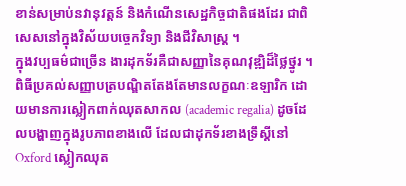ខាន់សម្រាប់នវានុវត្តន៍ និងកំណើនសេដ្ឋកិច្ចជាតិផងដែរ ជាពិសេសនៅក្នុងវិស័យបច្ចេកវិទ្យា និងជីវិសាស្ត្រ ។
ក្នុងវប្បធម៌ជាច្រើន ងារដុកទ័រគឺជាសញ្ញានៃគុណវុឌ្ឍិដ៏ថ្លៃថ្នូរ ។ ពិធីប្រគល់សញ្ញាបត្របណ្ឌិតតែងតែមានលក្ខណៈឧឡារិក ដោយមានការស្លៀកពាក់ឈុតសាកល (academic regalia) ដូចដែលបង្ហាញក្នុងរូបភាពខាងលើ ដែលជាដុកទ័រខាងទ្រឹស្ដីនៅ Oxford ស្លៀកឈុត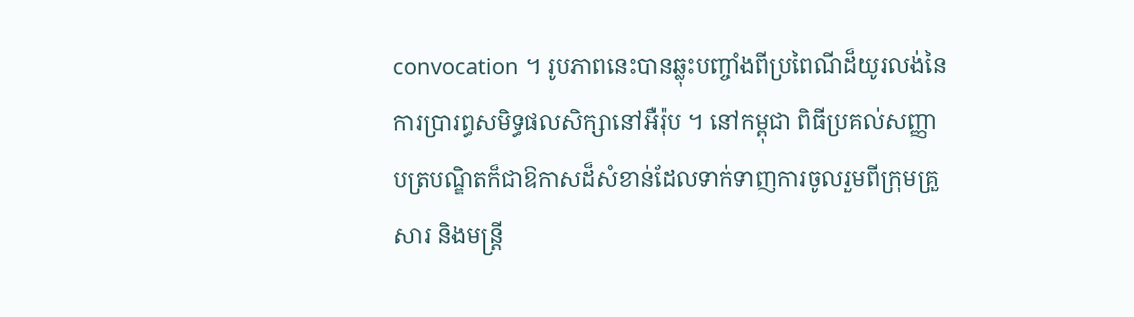convocation ។ រូបភាពនេះបានឆ្លុះបញ្ចាំងពីប្រពៃណីដ៏យូរលង់នៃការប្រារព្ធសមិទ្ធផលសិក្សានៅអឺរ៉ុប ។ នៅកម្ពុជា ពិធីប្រគល់សញ្ញាបត្របណ្ឌិតក៏ជាឱកាសដ៏សំខាន់ដែលទាក់ទាញការចូលរួមពីក្រុមគ្រួសារ និងមន្ត្រី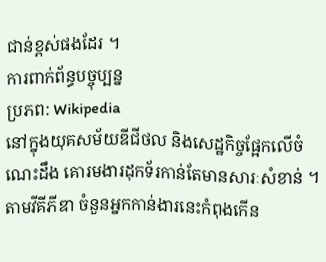ជាន់ខ្ពស់ផងដែរ ។
ការពាក់ព័ន្ធបច្ចុប្បន្ន
ប្រភព: Wikipedia
នៅក្នុងយុគសម័យឌីជីថល និងសេដ្ឋកិច្ចផ្អែកលើចំណេះដឹង គោរមងារដុកទ័រកាន់តែមានសារៈសំខាន់ ។ តាមវីគីភីឌា ចំនួនអ្នកកាន់ងារនេះកំពុងកើន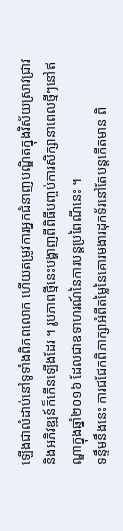ឡើងជាលំដាប់នៅទូទាំងពិភពលោក ហើយតម្រូវការអ្នកជំនាញបណ្ឌិតក្នុងវិស័យស្រាវជ្រាវ និងអភិវឌ្ឍន៍ក៏កើនឡើងដែរ ។ រូបភាពថ្មីនេះបង្ហាញពីពិធីបញ្ចប់ការសិក្សានាពេលថ្មីៗនៅឥណ្ឌាក្នុងឆ្នាំ២០១៦ ដែលជាឧទាហរណ៍នៃការបន្តប្រពៃណីនេះ ។
ទន្ទឹមនឹងនេះ ការជជែកពិភាក្សាអំពីតម្លៃនៃគោរមងារដុកទ័រនៅតែបន្តកើតមាន ពិ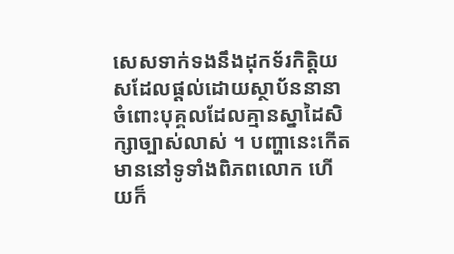សេសទាក់ទងនឹងដុកទ័រកិត្តិយសដែលផ្ដល់ដោយស្ថាប័ននានាចំពោះបុគ្គលដែលគ្មានស្នាដៃសិក្សាច្បាស់លាស់ ។ បញ្ហានេះកើតមាននៅទូទាំងពិភពលោក ហើយក៏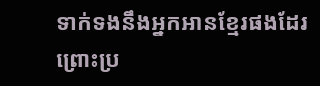ទាក់ទងនឹងអ្នកអានខ្មែរផងដែរ ព្រោះប្រ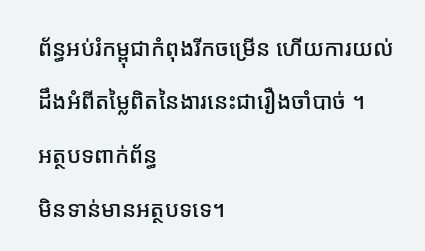ព័ន្ធអប់រំកម្ពុជាកំពុងរីកចម្រើន ហើយការយល់ដឹងអំពីតម្លៃពិតនៃងារនេះជារឿងចាំបាច់ ។
អត្ថបទពាក់ព័ន្ធ
មិនទាន់មានអត្ថបទទេ។